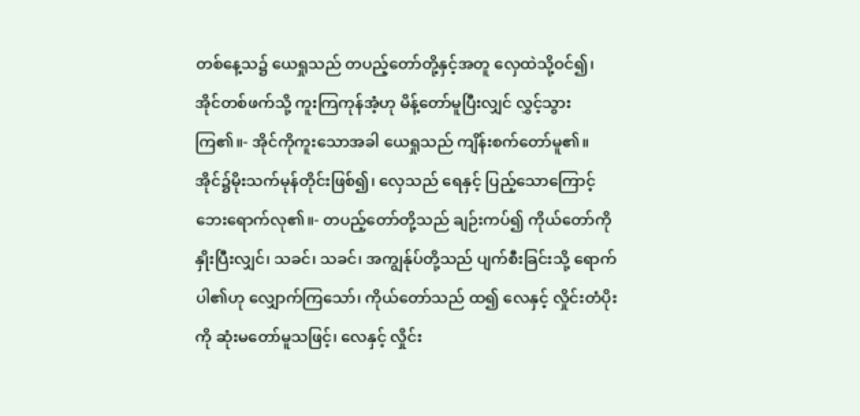တစ်နေ့သ၌ ယေရှုသည် တပည့်တော်တို့နှင့်အတူ လှေထဲသို့ဝင်၍၊ အိုင်တစ်ဖက်သို့ ကူးကြကုန်အံ့ဟု မိန့်တော်မူပြီးလျှင် လွှင့်သွားကြ၏။- အိုင်ကိုကူးသောအခါ ယေရှုသည် ကျိန်းစက်တော်မူ၏။ အိုင်၌မိုးသက်မုန်တိုင်းဖြစ်၍၊ လှေသည် ရေနှင့် ပြည့်သောကြောင့် ဘေးရောက်လု၏။- တပည့်တော်တို့သည် ချဉ်းကပ်၍ ကိုယ်တော်ကိုနှိုးပြီးလျှင်၊ သခင်၊ သခင်၊ အကျွန်ုပ်တို့သည် ပျက်စီးခြင်းသို့ ရောက်ပါ၏ဟု လျှောက်ကြသော်၊ ကိုယ်တော်သည် ထ၍ လေနှင့် လှိုင်းတံပိုးကို ဆုံးမတော်မူသဖြင့်၊ လေနှင့် လှိုင်း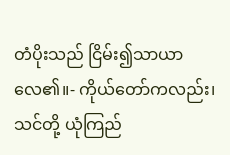တံပိုးသည် ငြိမ်း၍သာယာလေ၏။- ကိုယ်တော်ကလည်း၊ သင်တို့ ယုံကြည်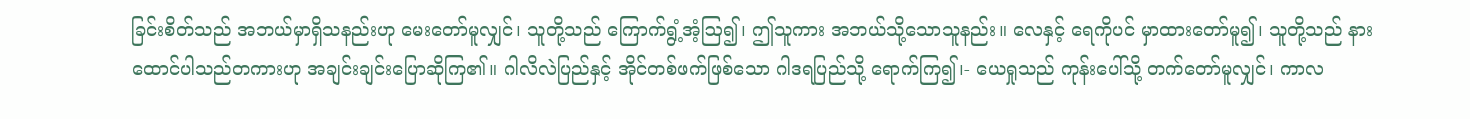ခြင်းစိတ်သည် အဘယ်မှာရှိသနည်းဟု မေးတော်မူလျှင်၊ သူတို့သည် ကြောက်ရွံ့အံ့ဩ၍၊ ဤသူကား အဘယ်သို့သောသူနည်း။ လေနှင့် ရေကိုပင် မှာထားတော်မူ၍၊ သူတို့သည် နားထောင်ပါသည်တကားဟု အချင်းချင်းပြောဆိုကြ၏။ ဂါလိလဲပြည်နှင့် အိုင်တစ်ဖက်ဖြစ်သော ဂါဒရပြည်သို့ ရောက်ကြ၍၊- ယေရှုသည် ကုန်းပေါ်သို့ တက်တော်မူလျှင်၊ ကာလ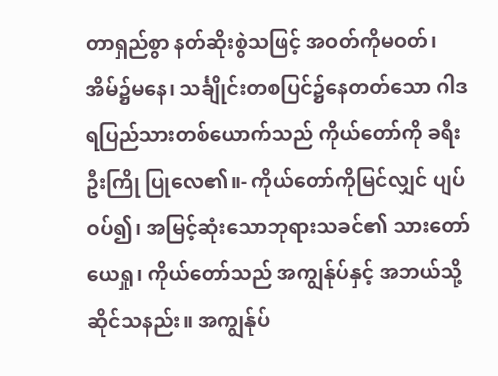တာရှည်စွာ နတ်ဆိုးစွဲသဖြင့် အဝတ်ကိုမဝတ်၊ အိမ်၌မနေ၊ သင်္ချိုင်းတစပြင်၌နေတတ်သော ဂါဒရပြည်သားတစ်ယောက်သည် ကိုယ်တော်ကို ခရီးဦးကြို ပြုလေ၏။- ကိုယ်တော်ကိုမြင်လျှင် ပျပ်ဝပ်၍၊ အမြင့်ဆုံးသောဘုရားသခင်၏ သားတော်ယေရှု၊ ကိုယ်တော်သည် အကျွန်ုပ်နှင့် အဘယ်သို့ ဆိုင်သနည်း။ အကျွန်ုပ်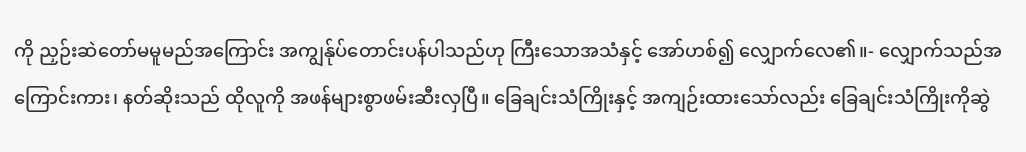ကို ညှဉ်းဆဲတော်မမူမည်အကြောင်း အကျွန်ုပ်တောင်းပန်ပါသည်ဟု ကြီးသောအသံနှင့် အော်ဟစ်၍ လျှောက်လေ၏။- လျှောက်သည်အကြောင်းကား၊ နတ်ဆိုးသည် ထိုလူကို အဖန်များစွာဖမ်းဆီးလှပြီ။ ခြေချင်းသံကြိုးနှင့် အကျဉ်းထားသော်လည်း ခြေချင်းသံကြိုးကိုဆွဲ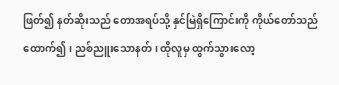ဖြတ်၍ နတ်ဆိုးသည် တောအရပ်သို့ နှင်မြဲရှိကြောင်းကို ကိုယ်တော်သည်ထောက်၍၊ ညစ်ညူးသောနတ်၊ ထိုလူမှ ထွက်သွားလော့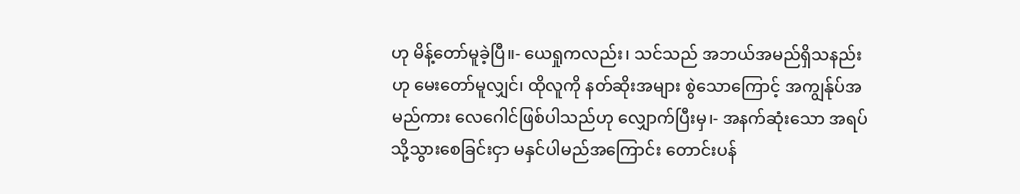ဟု မိန့်တော်မူခဲ့ပြီ။- ယေရှုကလည်း၊ သင်သည် အဘယ်အမည်ရှိသနည်းဟု မေးတော်မူလျှင်၊ ထိုလူကို နတ်ဆိုးအများ စွဲသောကြောင့် အကျွန်ုပ်အမည်ကား လေဂေါင်ဖြစ်ပါသည်ဟု လျှောက်ပြီးမှ၊- အနက်ဆုံးသော အရပ်သို့သွားစေခြင်းငှာ မနှင်ပါမည်အကြောင်း တောင်းပန်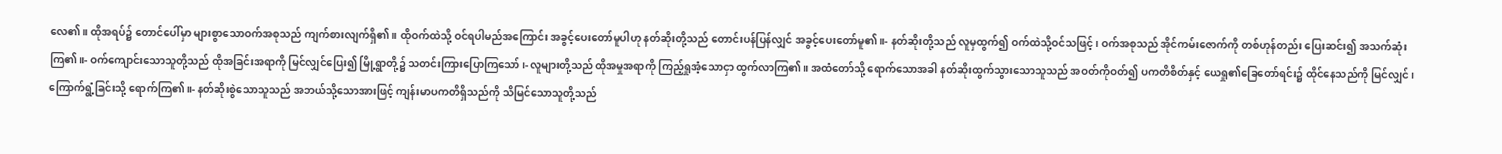လေ၏။ ထိုအရပ်၌ တောင်ပေါ်မှာ များစွာသောဝက်အစုသည် ကျက်စားလျက်ရှိ၏။ ထိုဝက်ထဲသို့ ဝင်ရပါမည်အကြောင်း အခွင့်ပေးတော်မူပါဟု နတ်ဆိုးတို့သည် တောင်းပန်ပြန်လျှင် အခွင့်ပေးတော်မူ၏။- နတ်ဆိုးတို့သည် လူမှထွက်၍ ဝက်ထဲသို့ဝင်သဖြင့်၊ ဝက်အစုသည် အိုင်ကမ်းဇောက်ကို တစ်ဟုန်တည်း ပြေးဆင်း၍ အသက်ဆုံးကြ၏။- ဝက်ကျောင်းသောသူတို့သည် ထိုအခြင်းအရာကို မြင်လျှင်ပြေး၍ မြို့ရွာတို့၌ သတင်းကြားပြောကြသော်၊- လူများတို့သည် ထိုအမှုအရာကို ကြည့်ရှုအံ့သောငှာ ထွက်လာကြ၏။ အထံတော်သို့ ရောက်သောအခါ နတ်ဆိုးထွက်သွားသောသူသည် အဝတ်ကိုဝတ်၍ ပကတိစိတ်နှင့် ယေရှု၏ခြေတော်ရင်း၌ ထိုင်နေသည်ကို မြင်လျှင်၊ ကြောက်ရွံ့ခြင်းသို့ ရောက်ကြ၏။- နတ်ဆိုးစွဲသောသူသည် အဘယ်သို့သောအားဖြင့် ကျန်းမာပကတိရှိသည်ကို သိမြင်သောသူတို့သည်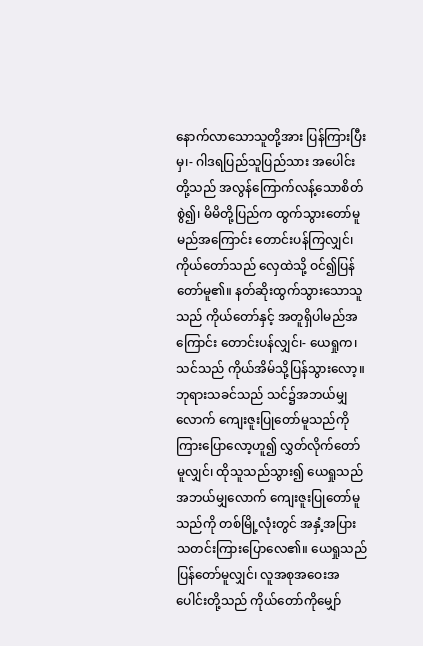နောက်လာသောသူတို့အား ပြန်ကြားပြီးမှ၊- ဂါဒရပြည်သူပြည်သား အပေါင်းတို့သည် အလွန်ကြောက်လန့်သောစိတ်စွဲ၍၊ မိမိတို့ပြည်က ထွက်သွားတော်မူမည်အကြောင်း တောင်းပန်ကြလျှင်၊ ကိုယ်တော်သည် လှေထဲသို့ ဝင်၍ပြန်တော်မူ၏။ နတ်ဆိုးထွက်သွားသောသူသည် ကိုယ်တော်နှင့် အတူရှိပါမည်အကြောင်း တောင်းပန်လျှင်၊- ယေရှုက၊ သင်သည် ကိုယ်အိမ်သို့ပြန်သွားလော့။ ဘုရားသခင်သည် သင်၌အဘယ်မျှလောက် ကျေးဇူးပြုတော်မူသည်ကို ကြားပြောလော့ဟူ၍ လွှတ်လိုက်တော်မူလျှင်၊ ထိုသူသည်သွား၍ ယေရှုသည် အဘယ်မျှလောက် ကျေးဇူးပြုတော်မူသည်ကို တစ်မြို့လုံးတွင် အနှံ့အပြား သတင်းကြားပြောလေ၏။ ယေရှုသည် ပြန်တော်မူလျှင်၊ လူအစုအဝေးအပေါင်းတို့သည် ကိုယ်တော်ကိုမျှော်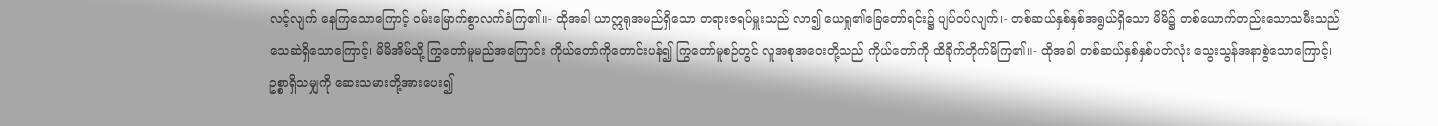လင့်လျက် နေကြသောကြောင့် ဝမ်းမြောက်စွာလက်ခံကြ၏။- ထိုအခါ ယာဣရုအမည်ရှိသော တရားဇရပ်မှူးသည် လာ၍ ယေရှု၏ခြေတော်ရင်း၌ ပျပ်ဝပ်လျက်၊- တစ်ဆယ်နှစ်နှစ်အရွယ်ရှိသော မိမိ၌ တစ်ယောက်တည်းသောသမီးသည် သေဆဲရှိသောကြောင့်၊ မိမိအိမ်သို့ ကြွတော်မူမည်အကြောင်း ကိုယ်တော်ကိုတောင်းပန်၍ ကြွတော်မူစဉ်တွင် လူအစုအဝေးတို့သည် ကိုယ်တော်ကို ထိခိုက်တိုက်မိကြ၏။- ထိုအခါ တစ်ဆယ်နှစ်နှစ်ပတ်လုံး သွေးသွန်အနာစွဲသောကြောင့်၊ ဥစ္စာရှိသမျှကို ဆေးသမားတို့အားပေး၍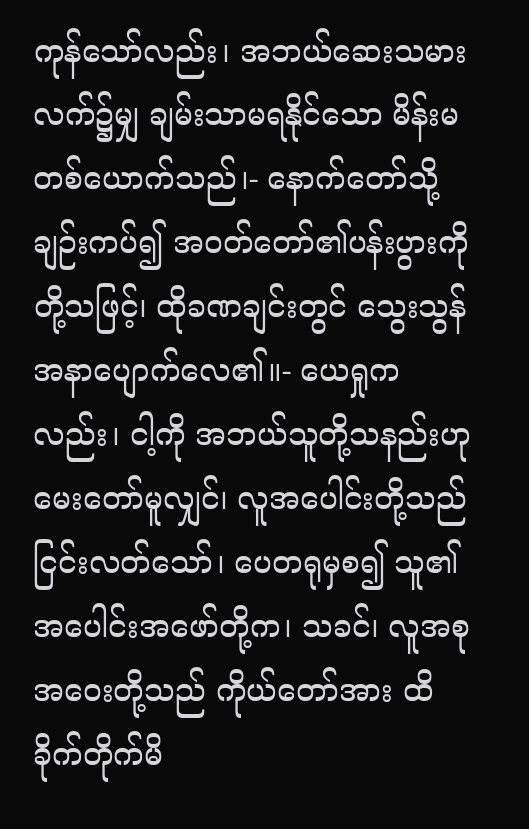ကုန်သော်လည်း၊ အဘယ်ဆေးသမားလက်၌မျှ ချမ်းသာမရနိုင်သော မိန်းမတစ်ယောက်သည်၊- နောက်တော်သို့ ချဉ်းကပ်၍ အဝတ်တော်၏ပန်းပွားကို တို့သဖြင့်၊ ထိုခဏချင်းတွင် သွေးသွန်အနာပျောက်လေ၏။- ယေရှုကလည်း၊ ငါ့ကို အဘယ်သူတို့သနည်းဟု မေးတော်မူလျှင်၊ လူအပေါင်းတို့သည် ငြင်းလတ်သော်၊ ပေတရုမှစ၍ သူ၏အပေါင်းအဖော်တို့က၊ သခင်၊ လူအစုအဝေးတို့သည် ကိုယ်တော်အား ထိခိုက်တိုက်မိ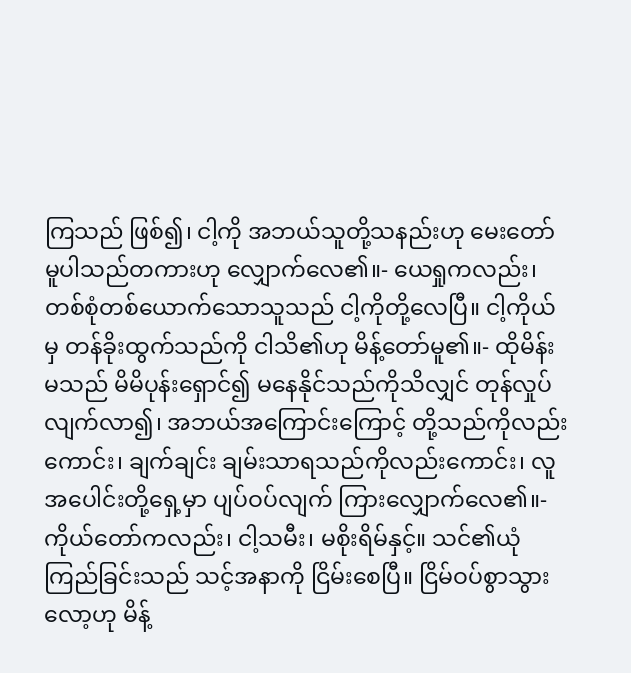ကြသည် ဖြစ်၍၊ ငါ့ကို အဘယ်သူတို့သနည်းဟု မေးတော်မူပါသည်တကားဟု လျှောက်လေ၏။- ယေရှုကလည်း၊ တစ်စုံတစ်ယောက်သောသူသည် ငါ့ကိုတို့လေပြီ။ ငါ့ကိုယ်မှ တန်ခိုးထွက်သည်ကို ငါသိ၏ဟု မိန့်တော်မူ၏။- ထိုမိန်းမသည် မိမိပုန်းရှောင်၍ မနေနိုင်သည်ကိုသိလျှင် တုန်လှုပ်လျက်လာ၍၊ အဘယ်အကြောင်းကြောင့် တို့သည်ကိုလည်းကောင်း၊ ချက်ချင်း ချမ်းသာရသည်ကိုလည်းကောင်း၊ လူအပေါင်းတို့ရှေ့မှာ ပျပ်ဝပ်လျက် ကြားလျှောက်လေ၏။- ကိုယ်တော်ကလည်း၊ ငါ့သမီး၊ မစိုးရိမ်နှင့်။ သင်၏ယုံကြည်ခြင်းသည် သင့်အနာကို ငြိမ်းစေပြီ။ ငြိမ်ဝပ်စွာသွားလော့ဟု မိန့်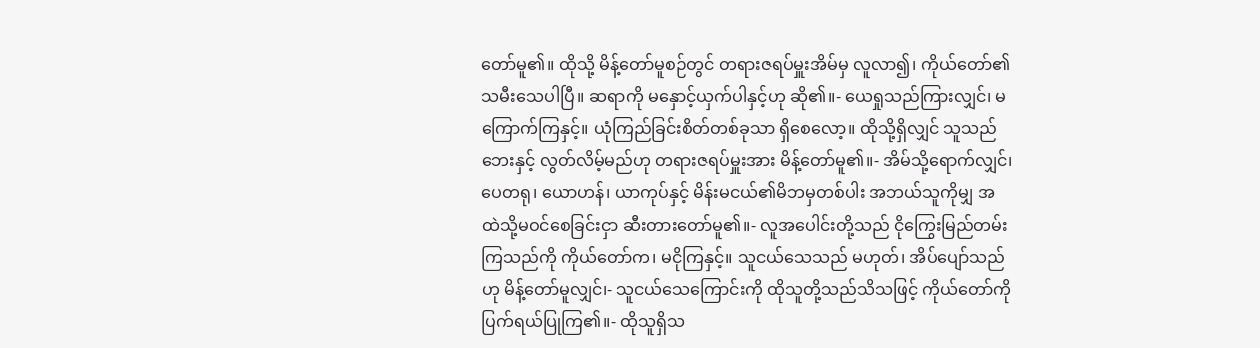တော်မူ၏။ ထိုသို့ မိန့်တော်မူစဉ်တွင် တရားဇရပ်မှူးအိမ်မှ လူလာ၍၊ ကိုယ်တော်၏ သမီးသေပါပြီ။ ဆရာကို မနှောင့်ယှက်ပါနှင့်ဟု ဆို၏။- ယေရှုသည်ကြားလျှင်၊ မကြောက်ကြနှင့်။ ယုံကြည်ခြင်းစိတ်တစ်ခုသာ ရှိစေလော့။ ထိုသို့ရှိလျှင် သူသည် ဘေးနှင့် လွတ်လိမ့်မည်ဟု တရားဇရပ်မှူးအား မိန့်တော်မူ၏။- အိမ်သို့ရောက်လျှင်၊ ပေတရု၊ ယောဟန်၊ ယာကုပ်နှင့် မိန်းမငယ်၏မိဘမှတစ်ပါး အဘယ်သူကိုမျှ အထဲသို့မဝင်စေခြင်းငှာ ဆီးတားတော်မူ၏။- လူအပေါင်းတို့သည် ငိုကြွေးမြည်တမ်းကြသည်ကို ကိုယ်တော်က၊ မငိုကြနှင့်။ သူငယ်သေသည် မဟုတ်၊ အိပ်ပျော်သည်ဟု မိန့်တော်မူလျှင်၊- သူငယ်သေကြောင်းကို ထိုသူတို့သည်သိသဖြင့် ကိုယ်တော်ကို ပြက်ရယ်ပြုကြ၏။- ထိုသူရှိသ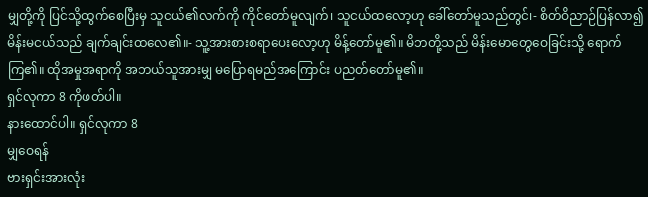မျှတို့ကို ပြင်သို့ထွက်စေပြီးမှ သူငယ်၏လက်ကို ကိုင်တော်မူလျက်၊ သူငယ်ထလော့ဟု ခေါ်တော်မူသည်တွင်၊- စိတ်ဝိညာဉ်ပြန်လာ၍ မိန်းမငယ်သည် ချက်ချင်းထလေ၏။- သူ့အားစားစရာပေးလော့ဟု မိန့်တော်မူ၏။ မိဘတို့သည် မိန်းမောတွေဝေခြင်းသို့ ရောက်ကြ၏။ ထိုအမှုအရာကို အဘယ်သူအားမျှ မပြောရမည်အကြောင်း ပညတ်တော်မူ၏။
ရှင်လုကာ 8 ကိုဖတ်ပါ။
နားထောင်ပါ။ ရှင်လုကာ 8
မျှဝေရန်
ဗားရှင်းအားလုံး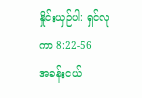နှိုင်းယှဉ်ပါ: ရှင်လုကာ 8:22-56
အခန်းငယ်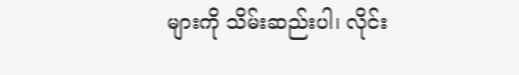များကို သိမ်းဆည်းပါ၊ လိုင်း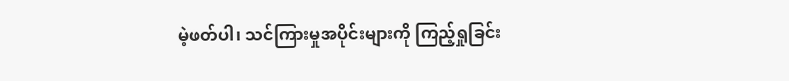မဲ့ဖတ်ပါ၊ သင်ကြားမှုအပိုင်းများကို ကြည့်ရှုခြင်း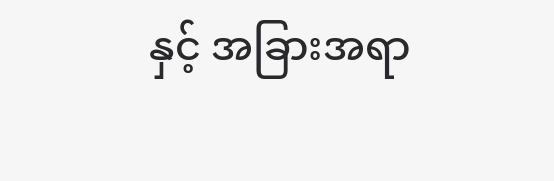နှင့် အခြားအရာ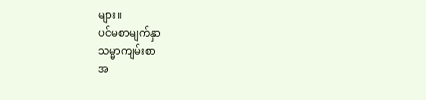များ။
ပင်မစာမျက်နှာ
သမ္မာကျမ်းစာ
အ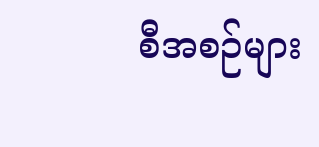စီအစဉ်များ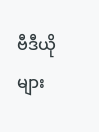ဗီဒီယိုများ